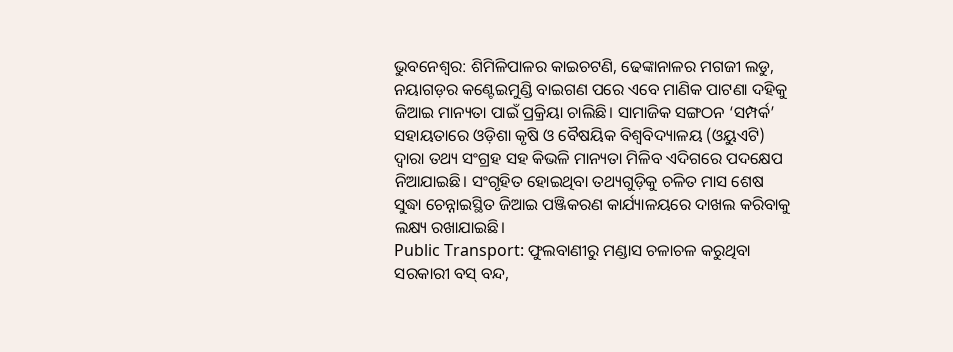ଭୁବନେଶ୍ବର: ଶିମିଳିପାଳର କାଇଚଟଣି, ଢେଙ୍କାନାଳର ମଗଜୀ ଲଡୁ, ନୟାଗଡ଼ର କଣ୍ଟେଇମୁଣ୍ଡି ବାଇଗଣ ପରେ ଏବେ ମାଣିକ ପାଟଣା ଦହିକୁ ଜିଆଇ ମାନ୍ୟତା ପାଇଁ ପ୍ରକ୍ରିୟା ଚାଲିଛି। ସାମାଜିକ ସଙ୍ଗଠନ ‘ସମ୍ପର୍କ’ ସହାୟତାରେ ଓଡ଼ିଶା କୃଷି ଓ ବୈଷୟିକ ବିଶ୍ବବିଦ୍ୟାଳୟ (ଓୟୁଏଟି) ଦ୍ବାରା ତଥ୍ୟ ସଂଗ୍ରହ ସହ କିଭଳି ମାନ୍ୟତା ମିଳିବ ଏଦିଗରେ ପଦକ୍ଷେପ ନିଆଯାଇଛି। ସଂଗୃହିତ ହୋଇଥିବା ତଥ୍ୟଗୁଡ଼ିକୁ ଚଳିତ ମାସ ଶେଷ ସୁଦ୍ଧା ଚେନ୍ନାଇସ୍ଥିତ ଜିଆଇ ପଞ୍ଜିକରଣ କାର୍ଯ୍ୟାଳୟରେ ଦାଖଲ କରିବାକୁ ଲକ୍ଷ୍ୟ ରଖାଯାଇଛି।
Public Transport: ଫୁଲବାଣୀରୁ ମଣ୍ଡାସ ଚଳାଚଳ କରୁଥିବା ସରକାରୀ ବସ୍ ବନ୍ଦ,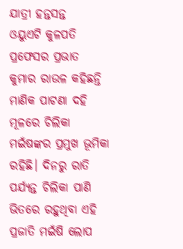ଯାତ୍ରୀ ହନ୍ତସନ୍ତ
ଓୟୁଏଟି କୁଳପତି ପ୍ରଫେସର ପ୍ରଭାତ କୁମାର ରାଉଳ କହିଛନ୍ତି ମାଣିକ ପାଟଣା ଦହି ମୂଳରେ ଚିଲିକା ମଇଁଷଙ୍କର ପ୍ରମୁଖ ଭୂମିକା ରହିଛି। ଦିନରୁ ରାତି ପର୍ଯ୍ୟନ୍ତ ଚିଲିକା ପାଣି ଭିତରେ ରହୁଥିବା ଏହି ପ୍ରଜାତି ମଇଁଷି ଲୋପ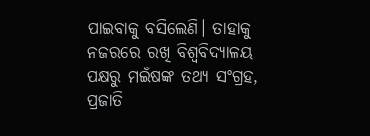ପାଇବାକୁ ବସିଲେଣି। ତାହାକୁ ନଜରରେ ରଖି ବିଶ୍ବବିଦ୍ୟାଳୟ ପକ୍ଷରୁ ମଇଁଷଙ୍କ ତଥ୍ୟ ସଂଗ୍ରହ, ପ୍ରଜାତି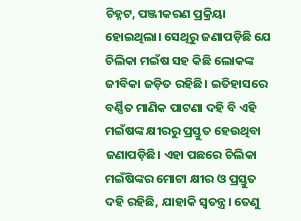ଚିହ୍ନଟ, ପଞ୍ଜୀକରଣ ପ୍ରକ୍ରିୟା ହୋଇଥିଲା। ସେଥିରୁ ଜଣାପଡ଼ିଛି ଯେ ଚିଲିକା ମଇଁଷ ସହ କିଛି ଲୋକଙ୍କ ଜୀବିକା ଜଡ଼ିତ ରହିଛି। ଇତିହାସରେ ବର୍ଣ୍ଣିତ ମାଣିକ ପାଟଣା ଦହି ବି ଏହି ମଇଁଷଙ୍କ କ୍ଷୀରରୁ ପ୍ରସ୍ତୁତ ହେଉଥିବା ଜଣାପଡ଼ିଛି। ଏହା ପଛରେ ଚିଲିକା ମଇଁଷିଙ୍କର ମୋଟା କ୍ଷୀର ଓ ପ୍ରସ୍ତୁତ ଦହି ରହିଛି, ଯାହାକି ସ୍ବତନ୍ତ୍ର। ତେଣୁ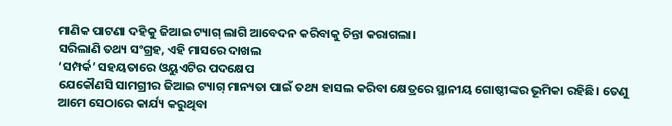ମାଣିକ ପାଟଣା ଦହିକୁ ଜିଆଇ ଟ୍ୟାଗ୍ ଲାଗି ଆବେଦନ କରିବାକୁ ଚିନ୍ତା କରାଗଲା।
ସରିଲାଣି ତଥ୍ୟ ସଂଗ୍ରହ, ଏହି ମାସରେ ଦାଖଲ
‘ସମ୍ପର୍କ’ ସହୟତାରେ ଓୟୁଏଟିର ପଦକ୍ଷେପ
ଯେକୌଣସି ସାମଗ୍ରୀର ଜିଆଇ ଟ୍ୟାଗ୍ ମାନ୍ୟତା ପାଇଁ ତଥ୍ୟ ହାସଲ କରିବା କ୍ଷେତ୍ରରେ ସ୍ଥାନୀୟ ଗୋଷ୍ଠୀଙ୍କର ଭୂମିକା ରହିଛି। ତେଣୁ ଆମେ ସେଠାରେ କାର୍ଯ୍ୟ କରୁଥିବା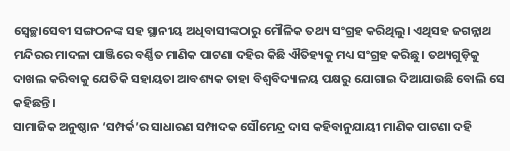ସ୍ବେଚ୍ଛାସେବୀ ସଙ୍ଗଠନଙ୍କ ସହ ସ୍ଥାନୀୟ ଅଧିବାସୀଙ୍କଠାରୁ ମୌଳିକ ତଥ୍ୟ ସଂଗ୍ରହ କରିଥିଲୁ। ଏଥିସହ ଜଗନ୍ନାଥ ମନ୍ଦିରର ମାଦଳା ପାଞ୍ଜିରେ ବର୍ଣ୍ଣିତ ମାଣିକ ପାଟଣା ଦହିର କିଛି ଐତିହ୍ୟକୁ ମଧ୍ୟ ସଂଗ୍ରହ କରିଛୁ। ତଥ୍ୟଗୁଡ଼ିକୁ ଦାଖଲ କରିବାକୁ ଯେତିକି ସହାୟତା ଆବଶ୍ୟକ ତାହା ବିଶ୍ବବିଦ୍ୟାଳୟ ପକ୍ଷରୁ ଯୋଗାଇ ଦିଆଯାଉଛି ବୋଲି ସେ କହିଛନ୍ତି।
ସାମାଜିକ ଅନୁଷ୍ଠାନ ‘ସମ୍ପର୍କ’ର ସାଧାରଣ ସମ୍ପାଦକ ସୌମେନ୍ଦ୍ର ଦାସ କହିବାନୁଯାୟୀ ମାଣିକ ପାଟଣା ଦହି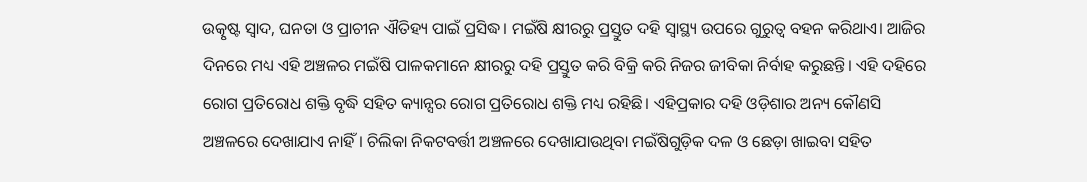ଉତ୍କୃଷ୍ଟ ସ୍ୱାଦ, ଘନତା ଓ ପ୍ରାଚୀନ ଐତିହ୍ୟ ପାଇଁ ପ୍ରସିଦ୍ଧ। ମଇଁଷି କ୍ଷୀରରୁ ପ୍ରସ୍ତୁତ ଦହି ସ୍ୱାସ୍ଥ୍ୟ ଉପରେ ଗୁରୁତ୍ୱ ବହନ କରିଥାଏ। ଆଜିର ଦିନରେ ମଧ୍ୟ ଏହି ଅଞ୍ଚଳର ମଇଁଷି ପାଳକମାନେ କ୍ଷୀରରୁ ଦହି ପ୍ରସ୍ତୁତ କରି ବିକ୍ରି କରି ନିଜର ଜୀବିକା ନିର୍ବାହ କରୁଛନ୍ତି। ଏହି ଦହିରେ ରୋଗ ପ୍ରତିରୋଧ ଶକ୍ତି ବୃଦ୍ଧି ସହିତ କ୍ୟାନ୍ସର ରୋଗ ପ୍ରତିରୋଧ ଶକ୍ତି ମଧ୍ୟ ରହିଛି। ଏହିପ୍ରକାର ଦହି ଓଡ଼ିଶାର ଅନ୍ୟ କୌଣସି ଅଞ୍ଚଳରେ ଦେଖାଯାଏ ନାହିଁ। ଚିଲିକା ନିକଟବର୍ତ୍ତୀ ଅଞ୍ଚଳରେ ଦେଖାଯାଉଥିବା ମଇଁଷିଗୁଡ଼ିକ ଦଳ ଓ ଛେଡ଼ା ଖାଇବା ସହିତ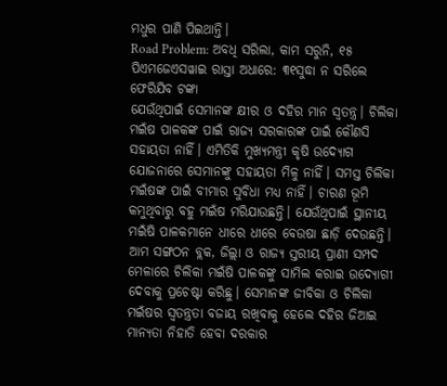ମଧୁର ପାଣି ପିଇଥାନ୍ତି।
Road Problem: ଅବଧି ସରିଲା, କାମ ସରୁନି, ୧୫ ପିଏମଜେଏସୱାଇ ରାସ୍ତା ଅଧାରେ: ୩୧ସୁଦ୍ଧା ନ ସରିଲେ ଫେରିଯିବ ଟଙ୍କା
ଯେଉଁଥିପାଇଁ ସେମାନଙ୍କ କ୍ଷୀର ଓ ଦହିର ମାନ ସ୍ବତନ୍ତ୍ର। ଚିଲିକା ମଇଁଷ ପାଳକଙ୍କ ପାଇଁ ରାଜ୍ୟ ସରକାରଙ୍କ ପାଇଁ କୌଣସି ସହାୟତା ନାହିଁ। ଏମିତିକି ମୁଖ୍ୟମନ୍ତ୍ରୀ କୃଷି ଉଦ୍ୟୋଗ ଯୋଜନାରେ ସେମାନଙ୍କୁ ସହାୟତା ମିଳୁ ନାହିଁ। ସମସ୍ତ ଚିଲିକା ମଇଁଷଙ୍କ ପାଇଁ ବୀମାର ସୁବିଧା ମଧ୍ୟ ନାହିଁ। ଚାରଣ ଭୂମି କମୁଥିବାରୁ ବହୁ ମଇଁଷ ମରିଯାଉଛନ୍ତି। ଯେଉଁଥିପାଇଁ ସ୍ଥାନୀୟ ମଇଁଷି ପାଳକମାନେ ଧୀରେ ଧୀରେ ବେଉଷା ଛାଡ଼ି ଦେଉଛନ୍ତି। ଆମ ସଙ୍ଗଠନ ବ୍ଲକ, ଜିଲ୍ଲା ଓ ରାଜ୍ୟ ସ୍ତରୀୟ ପ୍ରାଣୀ ସମ୍ପଦ ମେଳାରେ ଚିଲିକା ମଇଁଷି ପାଳକଙ୍କୁ ସାମିଲ କରାଇ ଉଦ୍ୟୋଗୀ ଦେବାକୁ ପ୍ରଚେଷ୍ଟା କରିଛୁ। ସେମାନଙ୍କ ଜୀବିକା ଓ ଚିଲିକା ମଇଁଷର ସ୍ବତନ୍ତ୍ରତା ବଜାୟ ରଖିବାକୁ ହେଲେ ଦହିର ଜିଆଇ ମାନ୍ୟତା ନିହାତି ହେବା ଦରକାର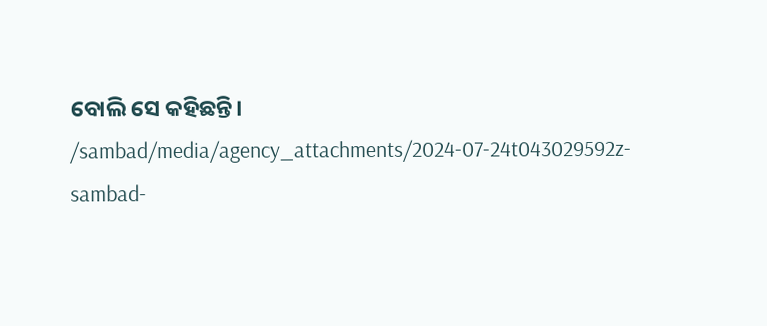ବୋଲି ସେ କହିଛନ୍ତି।
/sambad/media/agency_attachments/2024-07-24t043029592z-sambad-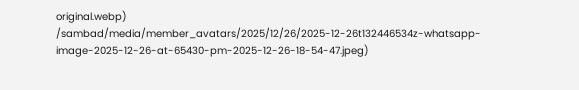original.webp)
/sambad/media/member_avatars/2025/12/26/2025-12-26t132446534z-whatsapp-image-2025-12-26-at-65430-pm-2025-12-26-18-54-47.jpeg)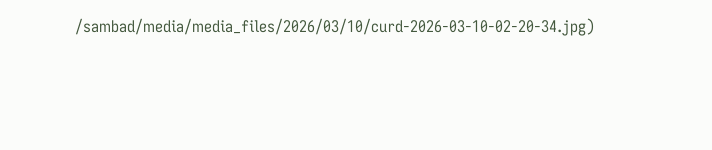/sambad/media/media_files/2026/03/10/curd-2026-03-10-02-20-34.jpg)